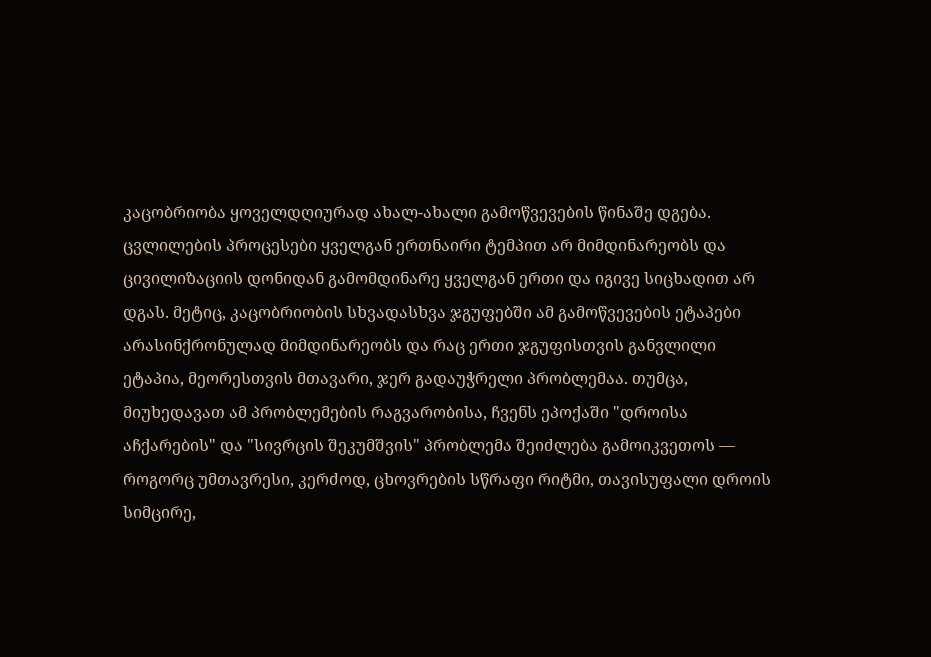კაცობრიობა ყოველდღიურად ახალ-ახალი გამოწვევების წინაშე დგება. ცვლილების პროცესები ყველგან ერთნაირი ტემპით არ მიმდინარეობს და ცივილიზაციის დონიდან გამომდინარე ყველგან ერთი და იგივე სიცხადით არ დგას. მეტიც, კაცობრიობის სხვადასხვა ჯგუფებში ამ გამოწვევების ეტაპები არასინქრონულად მიმდინარეობს და რაც ერთი ჯგუფისთვის განვლილი ეტაპია, მეორესთვის მთავარი, ჯერ გადაუჭრელი პრობლემაა. თუმცა, მიუხედავათ ამ პრობლემების რაგვარობისა, ჩვენს ეპოქაში "დროისა აჩქარების" და "სივრცის შეკუმშვის" პრობლემა შეიძლება გამოიკვეთოს — როგორც უმთავრესი, კერძოდ, ცხოვრების სწრაფი რიტმი, თავისუფალი დროის სიმცირე,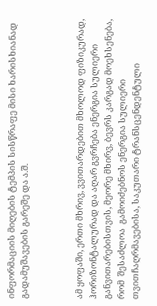ინფორმაციის მიღების ტემპის სისწრაფე მისი ხარისხიანად გადამუშავების გარეშე და ა.შ.



ამ ყოფაში, ერთი მხრივ, ვვითარდებით მხოლოდ ფიზიკურად, ჰორიზონტალურად და აღარ გვრჩება ენერგია სულიერი განვითარებისთვის, მეორე მხირვ, ბევრს კარგად მოეხსენება, რომ  შესაძლოა  გამოიძებნოს ენერგია სულიერი თვითჩაღრმავებისა, საკუთარი ტრანსცენდენტული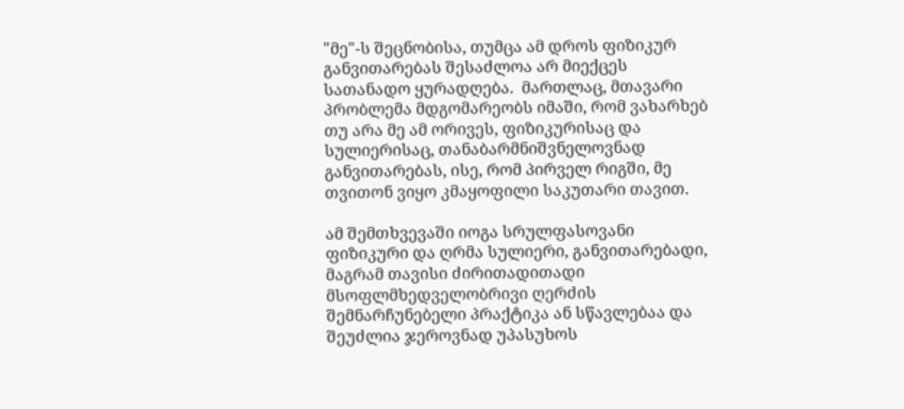"მე"-ს შეცნობისა, თუმცა ამ დროს ფიზიკურ განვითარებას შესაძლოა არ მიექცეს სათანადო ყურადღება.  მართლაც, მთავარი პრობლემა მდგომარეობს იმაში, რომ ვახარხებ თუ არა მე ამ ორივეს, ფიზიკურისაც და სულიერისაც, თანაბარმნიშვნელოვნად განვითარებას, ისე, რომ პირველ რიგში, მე თვითონ ვიყო კმაყოფილი საკუთარი თავით.

ამ შემთხვევაში იოგა სრულფასოვანი ფიზიკური და ღრმა სულიერი, განვითარებადი, მაგრამ თავისი ძირითადითადი მსოფლმხედველობრივი ღერძის შემნარჩუნებელი პრაქტიკა ან სწავლებაა და შეუძლია ჯეროვნად უპასუხოს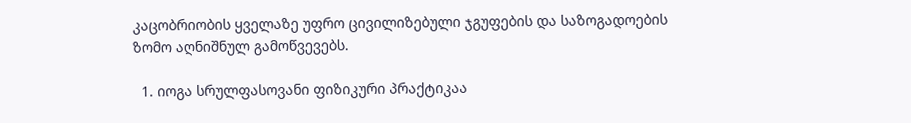კაცობრიობის ყველაზე უფრო ცივილიზებული ჯგუფების და საზოგადოების ზომო აღნიშნულ გამოწვევებს.

  1. იოგა სრულფასოვანი ფიზიკური პრაქტიკაა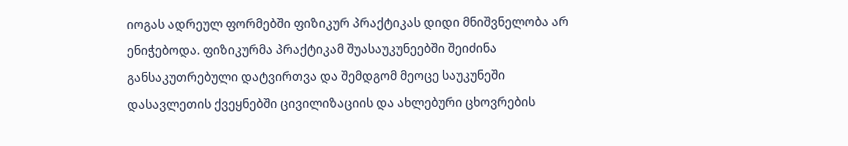იოგას ადრეულ ფორმებში ფიზიკურ პრაქტიკას დიდი მნიშვნელობა არ ენიჭებოდა. ფიზიკურმა პრაქტიკამ შუასაუკუნეებში შეიძინა განსაკუთრებული დატვირთვა და შემდგომ მეოცე საუკუნეში დასავლეთის ქვეყნებში ცივილიზაციის და ახლებური ცხოვრების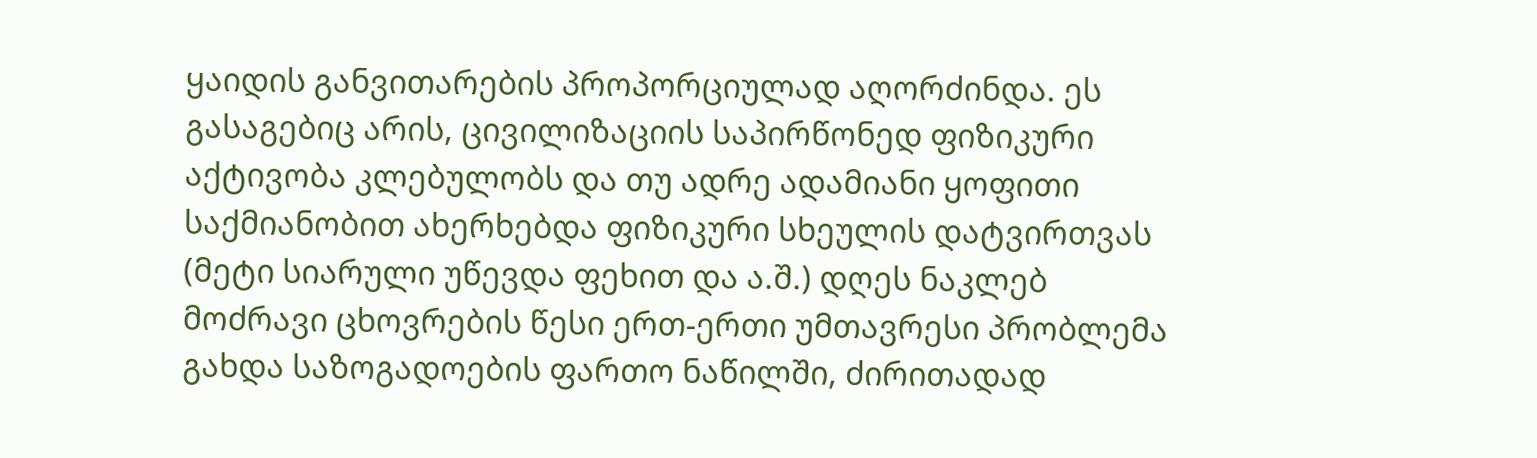ყაიდის განვითარების პროპორციულად აღორძინდა. ეს გასაგებიც არის, ცივილიზაციის საპირწონედ ფიზიკური აქტივობა კლებულობს და თუ ადრე ადამიანი ყოფითი საქმიანობით ახერხებდა ფიზიკური სხეულის დატვირთვას (მეტი სიარული უწევდა ფეხით და ა.შ.) დღეს ნაკლებ მოძრავი ცხოვრების წესი ერთ-ერთი უმთავრესი პრობლემა გახდა საზოგადოების ფართო ნაწილში, ძირითადად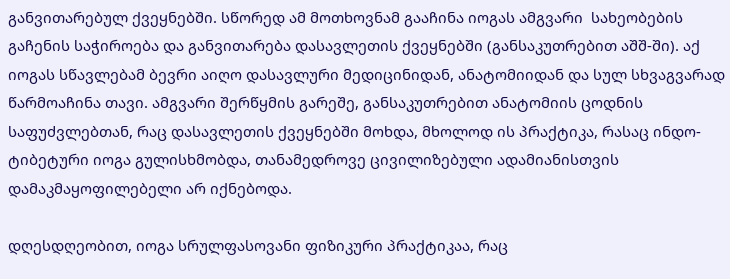განვითარებულ ქვეყნებში. სწორედ ამ მოთხოვნამ გააჩინა იოგას ამგვარი  სახეობების გაჩენის საჭიროება და განვითარება დასავლეთის ქვეყნებში (განსაკუთრებით აშშ-ში). აქ იოგას სწავლებამ ბევრი აიღო დასავლური მედიცინიდან, ანატომიიდან და სულ სხვაგვარად წარმოაჩინა თავი. ამგვარი შერწყმის გარეშე, განსაკუთრებით ანატომიის ცოდნის საფუძვლებთან, რაც დასავლეთის ქვეყნებში მოხდა, მხოლოდ ის პრაქტიკა, რასაც ინდო-ტიბეტური იოგა გულისხმობდა, თანამედროვე ცივილიზებული ადამიანისთვის დამაკმაყოფილებელი არ იქნებოდა.

დღესდღეობით, იოგა სრულფასოვანი ფიზიკური პრაქტიკაა, რაც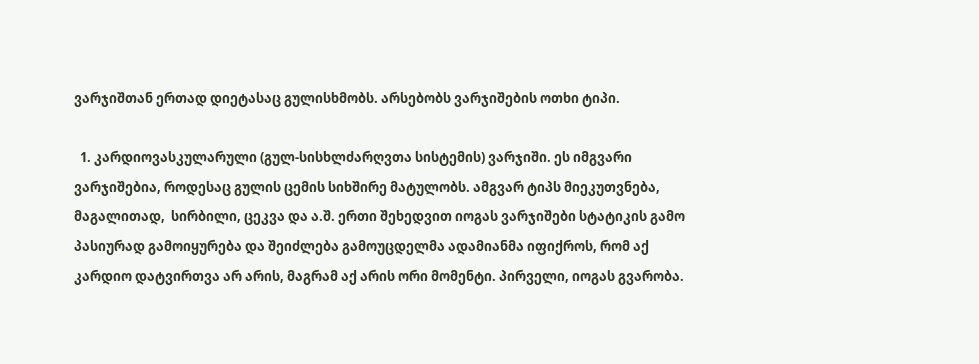ვარჯიშთან ერთად დიეტასაც გულისხმობს. არსებობს ვარჯიშების ოთხი ტიპი.

  1. კარდიოვასკულარული (გულ-სისხლძარღვთა სისტემის) ვარჯიში. ეს იმგვარი ვარჯიშებია, როდესაც გულის ცემის სიხშირე მატულობს. ამგვარ ტიპს მიეკუთვნება, მაგალითად,  სირბილი, ცეკვა და ა.შ. ერთი შეხედვით იოგას ვარჯიშები სტატიკის გამო პასიურად გამოიყურება და შეიძლება გამოუცდელმა ადამიანმა იფიქროს, რომ აქ კარდიო დატვირთვა არ არის, მაგრამ აქ არის ორი მომენტი. პირველი, იოგას გვარობა.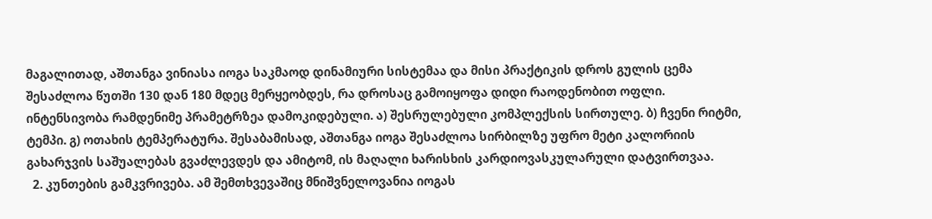მაგალითად, აშთანგა ვინიასა იოგა საკმაოდ დინამიური სისტემაა და მისი პრაქტიკის დროს გულის ცემა შესაძლოა წუთში 130 დან 180 მდეც მერყეობდეს, რა დროსაც გამოიყოფა დიდი რაოდენობით ოფლი. ინტენსივობა რამდენიმე პრამეტრზეა დამოკიდებული. ა) შესრულებული კომპლექსის სირთულე. ბ) ჩვენი რიტმი, ტემპი. გ) ოთახის ტემპერატურა. შესაბამისად, აშთანგა იოგა შესაძლოა სირბილზე უფრო მეტი კალორიის გახარჯვის საშუალებას გვაძლევდეს და ამიტომ, ის მაღალი ხარისხის კარდიოვასკულარული დატვირთვაა.
  2. კუნთების გამკვრივება. ამ შემთხვევაშიც მნიშვნელოვანია იოგას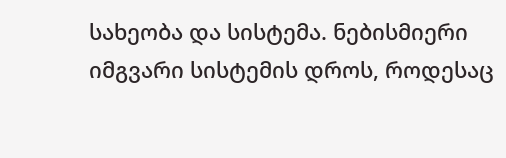სახეობა და სისტემა. ნებისმიერი იმგვარი სისტემის დროს, როდესაც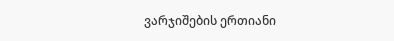ვარჯიშების ერთიანი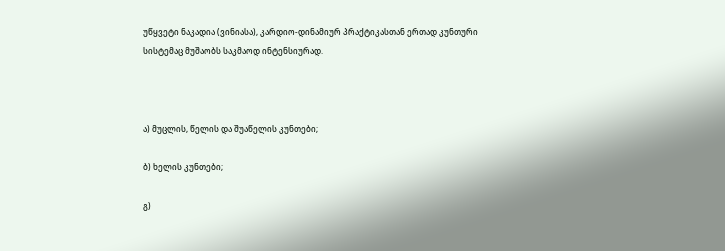უწყვეტი ნაკადია (ვინიასა), კარდიო-დინამიურ პრაქტიკასთან ერთად კუნთური სისტემაც მუშაობს საკმაოდ ინტენსიურად.



ა) მუცლის, წელის და შუაწელის კუნთები;

ბ) ხელის კუნთები;

გ)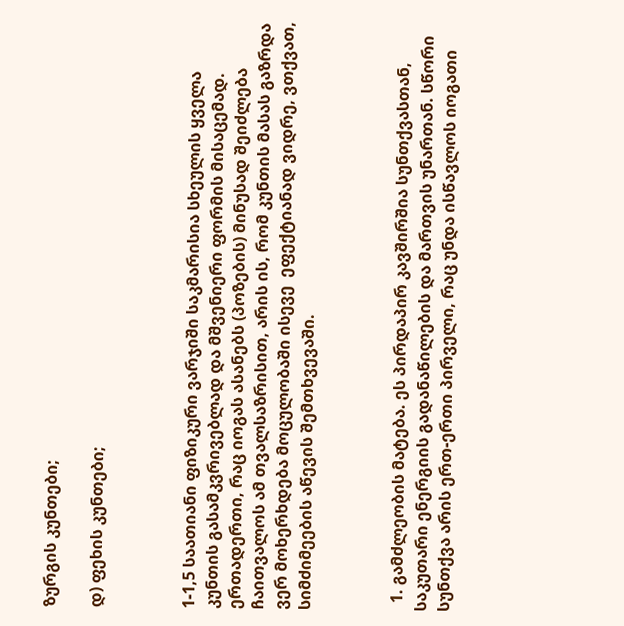ზურგის კუნთები;

დ) ფეხის კუნთები;



1-1,5 საათიანი ფიზიკური ვარჯიში საკმარისია სხეულის ყველა კუნთის გასამკვრივებლად და მშვენიერი ფორმის მისაცემად. ერთადერთი, რაც იოგას ასანებს (პოზების) მინუსად შეიძლება ჩაითვალოს ამ თვალსაზრისით, არის ის, რომ კუნთის მასას გაზრდა ვერ მოხერხდება მოცულობაში ისევე  ეფექტიანად ვიდრე, ვთქვათ, სიმძიმეების აწევის შემთხვევაში.



  1. გამძლეობის მატება. ეს პირდაპირ კავშირშია სუნთქვასთან, საკუთარი ენერგიის გადანაწილების და მართვის უნართან. სწორი სუნთქვა არის ერთ-ერთი პირველი, რაც უნდა ისწავლოს იოგათი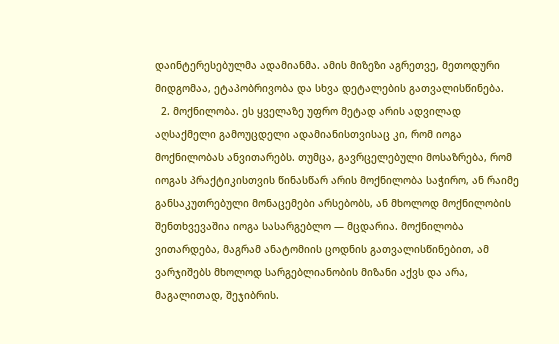დაინტერესებულმა ადამიანმა. ამის მიზეზი აგრეთვე, მეთოდური მიდგომაა, ეტაპობრივობა და სხვა დეტალების გათვალისწინება.
  2. მოქნილობა. ეს ყველაზე უფრო მეტად არის ადვილად აღსაქმელი გამოუცდელი ადამიანისთვისაც კი, რომ იოგა მოქნილობას ანვითარებს. თუმცა, გავრცელებული მოსაზრება, რომ იოგას პრაქტიკისთვის წინასწარ არის მოქნილობა საჭირო, ან რაიმე განსაკუთრებული მონაცემები არსებობს, ან მხოლოდ მოქნილობის შენთხვევაშია იოგა სასარგებლო — მცდარია. მოქნილობა ვითარდება, მაგრამ ანატომიის ცოდნის გათვალისწინებით, ამ ვარჯიშებს მხოლოდ სარგებლიანობის მიზანი აქვს და არა, მაგალითად, შეჯიბრის.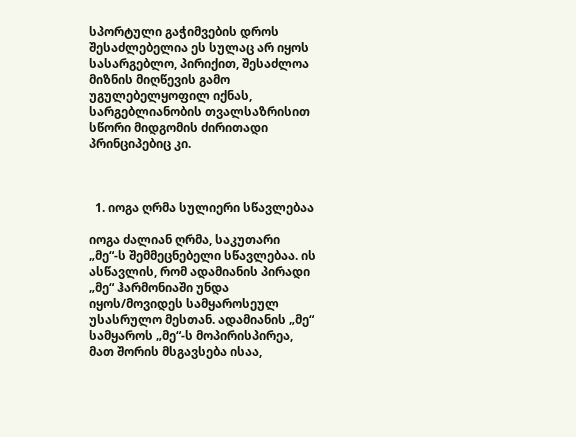სპორტული გაჭიმვების დროს შესაძლებელია ეს სულაც არ იყოს სასარგებლო, პირიქით, შესაძლოა მიზნის მიღწევის გამო უგულებელყოფილ იქნას, სარგებლიანობის თვალსაზრისით სწორი მიდგომის ძირითადი პრინციპებიც კი.



  1. იოგა ღრმა სულიერი სწავლებაა

იოგა ძალიან ღრმა, საკუთარი „მე“-ს შემმეცნებელი სწავლებაა. ის ასწავლის, რომ ადამიანის პირადი „მე“ ჰარმონიაში უნდა იყოს/მოვიდეს სამყაროსეულ უსასრულო მესთან. ადამიანის „მე“ სამყაროს „მე“-ს მოპირისპირეა, მათ შორის მსგავსება ისაა,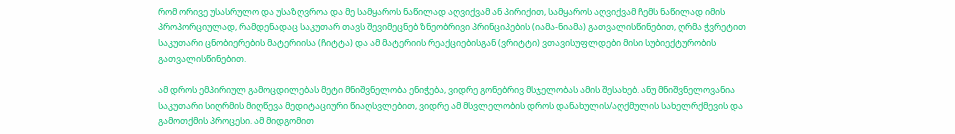რომ ორივე უსასრულო და უსაზღვროა და მე სამყაროს ნაწილად აღვიქვამ ან პირიქით, სამყაროს აღვიქვამ ჩემს ნაწილად იმის პროპორციულად, რამდენადაც საკუთარ თავს შევიმეცნებ ზნეობრივი პრინციპების (იამა-ნიამა) გათვალისწინებით, ღრმა ჭვრეტით საკუთარი ცნობიერების მატერიისა (ჩიტტა) და ამ მატერიის რეაქციებისგან (ვრიტტი) ვთავისუფლდები მისი სუბიექტურობის გათვალისწინებით.

ამ დროს ემპირიულ გამოცდილებას მეტი მნიშვნელობა ენიჭება, ვიდრე გონებრივ მსჯელობას ამის შესახებ. ანუ მნიშვნელოვანია საკუთარი სიღრმის მიღწევა მედიტაციური წიაღსვლებით, ვიდრე ამ მსვლელობის დროს დანახულის/აღქმულის სახელრქმევის და გამოთქმის პროცესი. ამ მიდგომით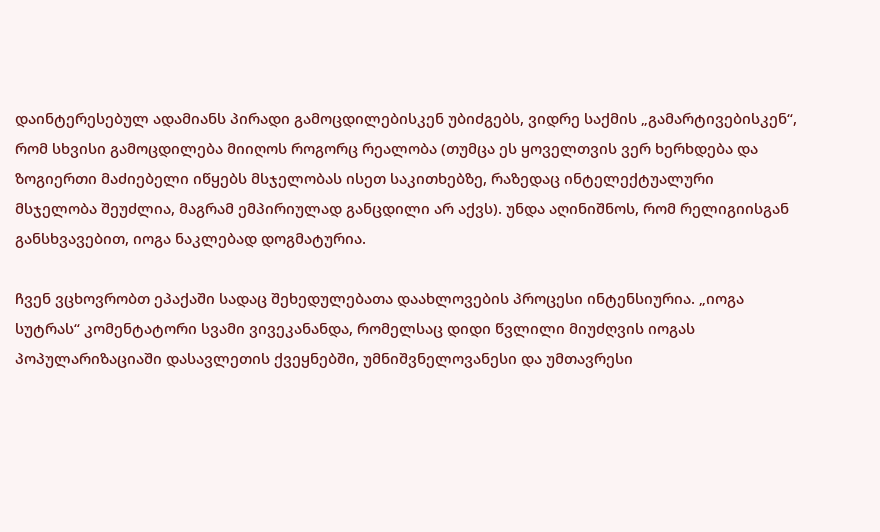დაინტერესებულ ადამიანს პირადი გამოცდილებისკენ უბიძგებს, ვიდრე საქმის „გამარტივებისკენ“, რომ სხვისი გამოცდილება მიიღოს როგორც რეალობა (თუმცა ეს ყოველთვის ვერ ხერხდება და ზოგიერთი მაძიებელი იწყებს მსჯელობას ისეთ საკითხებზე, რაზედაც ინტელექტუალური მსჯელობა შეუძლია, მაგრამ ემპირიულად განცდილი არ აქვს). უნდა აღინიშნოს, რომ რელიგიისგან განსხვავებით, იოგა ნაკლებად დოგმატურია.

ჩვენ ვცხოვრობთ ეპაქაში სადაც შეხედულებათა დაახლოვების პროცესი ინტენსიურია. „იოგა სუტრას“ კომენტატორი სვამი ვივეკანანდა, რომელსაც დიდი წვლილი მიუძღვის იოგას პოპულარიზაციაში დასავლეთის ქვეყნებში, უმნიშვნელოვანესი და უმთავრესი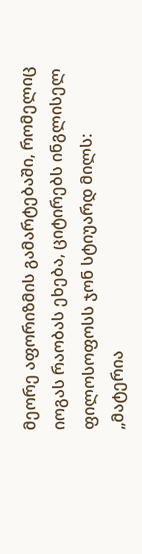მეორე აფორიზმის გამარტებაში, რომელიც იოგას რაობას ეხება, ციტირებს ინგლისელ ფილოსოფოსს ჯონ სტიუარდ მილს: „მატერია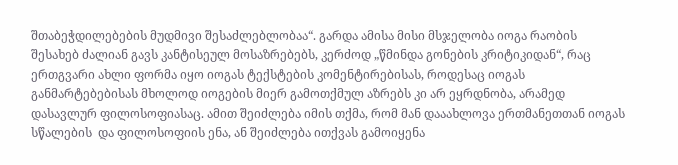შთაბეჭდილებების მუდმივი შესაძლებლობაა“. გარდა ამისა მისი მსჯელობა იოგა რაობის შესახებ ძალიან გავს კანტისეულ მოსაზრებებს, კერძოდ „წმინდა გონების კრიტიკიდან“, რაც ერთგვარი ახლი ფორმა იყო იოგას ტექსტების კომენტირებისას, როდესაც იოგას განმარტებებისას მხოლოდ იოგების მიერ გამოთქმულ აზრებს კი არ ეყრდნობა, არამედ დასავლურ ფილოსოფიასაც. ამით შეიძლება იმის თქმა, რომ მან დააახლოვა ერთმანეთთან იოგას სწალების  და ფილოსოფიის ენა, ან შეიძლება ითქვას გამოიყენა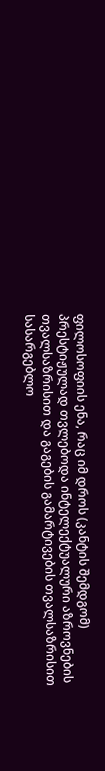ფილოსოფიის ენა, რაც იმ დროს (კანტის შემდგომ) პრესტიჟულად თვლებოდა ინტელექტუალური აზროვნების თვალსაზრისით და გაგების გამარტივების თვალსაზრისით სასარგებლო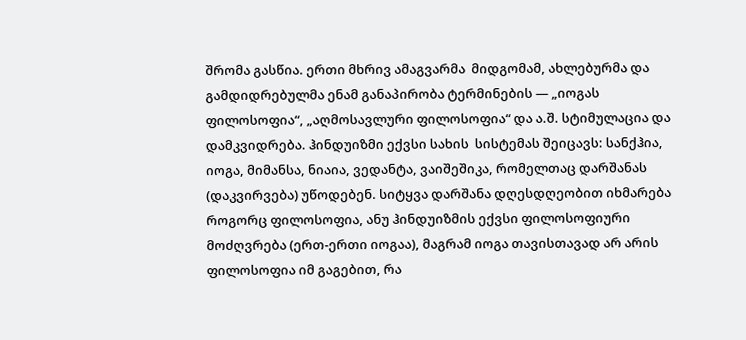შრომა გასწია. ერთი მხრივ ამაგვარმა  მიდგომამ, ახლებურმა და გამდიდრებულმა ენამ განაპირობა ტერმინების — „იოგას ფილოსოფია“, „აღმოსავლური ფილოსოფია“ და ა.შ. სტიმულაცია და დამკვიდრება. ჰინდუიზმი ექვსი სახის  სისტემას შეიცავს: სანქჰია, იოგა, მიმანსა, ნიაია, ვედანტა, ვაიშეშიკა, რომელთაც დარშანას (დაკვირვება) უწოდებენ. სიტყვა დარშანა დღესდღეობით იხმარება როგორც ფილოსოფია, ანუ ჰინდუიზმის ექვსი ფილოსოფიური მოძღვრება (ერთ-ერთი იოგაა), მაგრამ იოგა თავისთავად არ არის ფილოსოფია იმ გაგებით, რა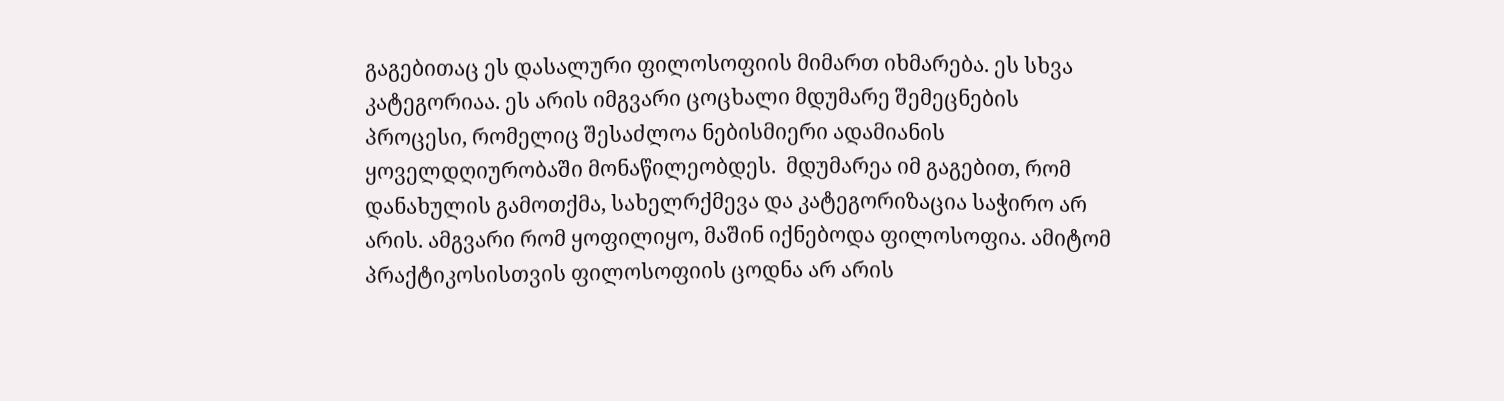გაგებითაც ეს დასალური ფილოსოფიის მიმართ იხმარება. ეს სხვა კატეგორიაა. ეს არის იმგვარი ცოცხალი მდუმარე შემეცნების პროცესი, რომელიც შესაძლოა ნებისმიერი ადამიანის ყოველდღიურობაში მონაწილეობდეს.  მდუმარეა იმ გაგებით, რომ დანახულის გამოთქმა, სახელრქმევა და კატეგორიზაცია საჭირო არ არის. ამგვარი რომ ყოფილიყო, მაშინ იქნებოდა ფილოსოფია. ამიტომ პრაქტიკოსისთვის ფილოსოფიის ცოდნა არ არის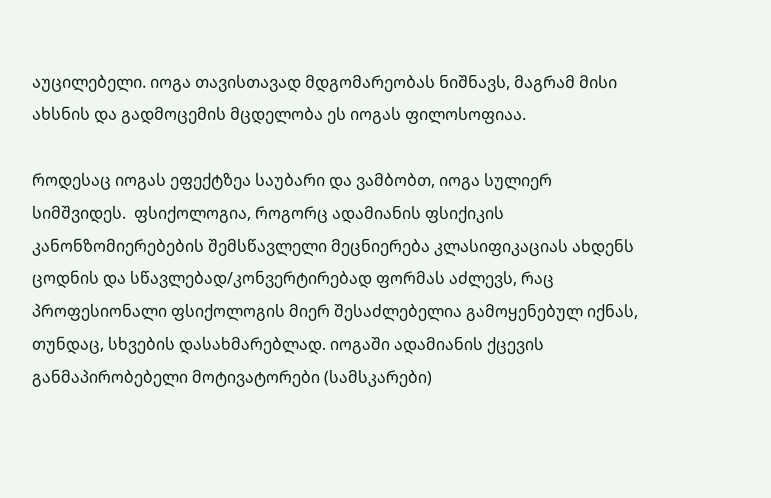აუცილებელი. იოგა თავისთავად მდგომარეობას ნიშნავს, მაგრამ მისი ახსნის და გადმოცემის მცდელობა ეს იოგას ფილოსოფიაა.

როდესაც იოგას ეფექტზეა საუბარი და ვამბობთ, იოგა სულიერ სიმშვიდეს.  ფსიქოლოგია, როგორც ადამიანის ფსიქიკის კანონზომიერებების შემსწავლელი მეცნიერება კლასიფიკაციას ახდენს ცოდნის და სწავლებად/კონვერტირებად ფორმას აძლევს, რაც პროფესიონალი ფსიქოლოგის მიერ შესაძლებელია გამოყენებულ იქნას, თუნდაც, სხვების დასახმარებლად. იოგაში ადამიანის ქცევის განმაპირობებელი მოტივატორები (სამსკარები)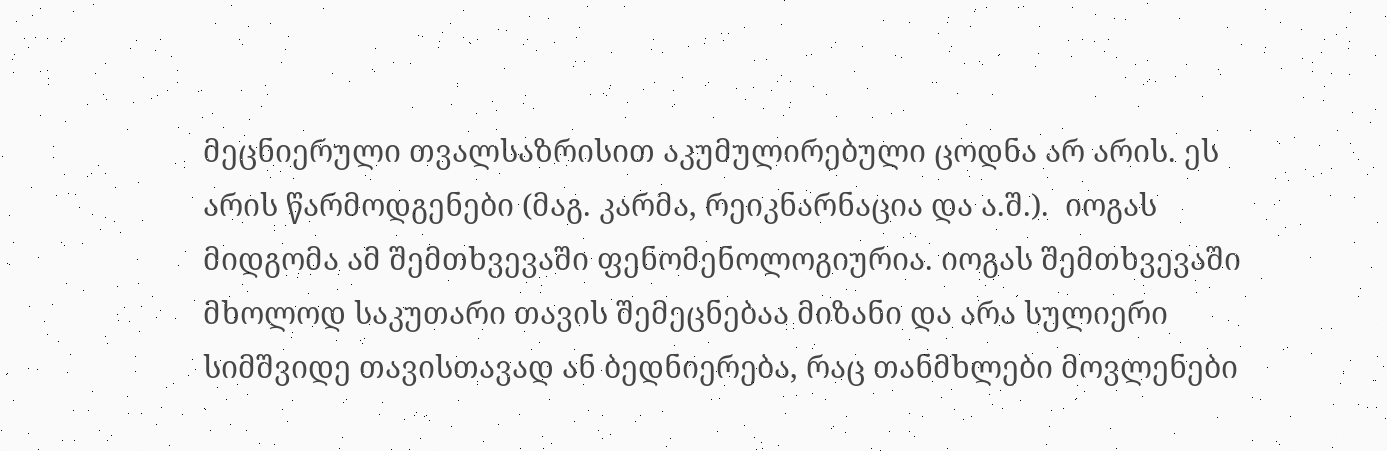მეცნიერული თვალსაზრისით აკუმულირებული ცოდნა არ არის. ეს არის წარმოდგენები (მაგ. კარმა, რეიკნარნაცია და ა.შ.).  იოგას მიდგომა ამ შემთხვევაში ფენომენოლოგიურია. იოგას შემთხვევაში მხოლოდ საკუთარი თავის შემეცნებაა მიზანი და არა სულიერი სიმშვიდე თავისთავად ან ბედნიერება, რაც თანმხლები მოვლენები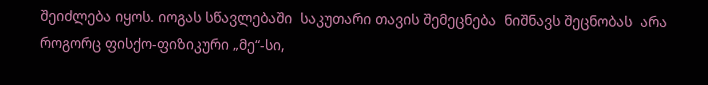შეიძლება იყოს. იოგას სწავლებაში  საკუთარი თავის შემეცნება  ნიშნავს შეცნობას  არა როგორც ფისქო-ფიზიკური „მე“-სი,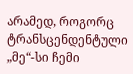არამედ, როგორც ტრანსცენდენტული „მე“-სი ჩემი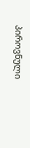პიროვნული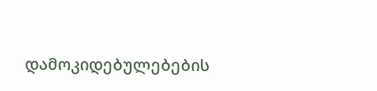დამოკიდებულებების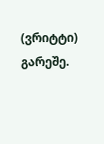(ვრიტტი) გარეშე.